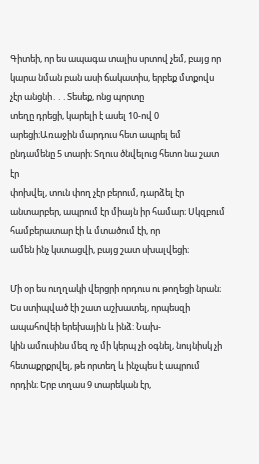Գիտեի, որ ես ապագա տալիս սրտով չեմ, բայց որ կարա նման բան ասի ճակատիս, երբեք մտքովս չէր անցնի․․․Տեսեք, ոնց պորտը
տեղը դրեցի, կարելի է ասել 10-ով 0 արեցի։Առաջին մարդուս հետ ապրել եմ ընդամենը 5 տարի։ Տղուս ծնվելուց հետո նա շատ էր
փոխվել, տուն փող չէր բերում, դարձել էր անտարբեր, ապրում էր միայն իր համար։ Սկզբում համբերատար էի և մտածում էի, որ
ամեն ինչ կստացվի, բայց շատ սխալվեցի։

Մի օր ես ուղղակի վերցրի որդուս ու թողեցի նրան։ Ես ստիպված էի շատ աշխատել, որպեսզի ապահովեի երեխային և ինձ: Նախ-
կին ամուսինս մեզ ոչ մի կերպ չի օգնել, նույնիսկ չի հետաքրքրվել, թե որտեղ և ինչպես է ապրում որդին։ Երբ տղաս 9 տարեկան էր,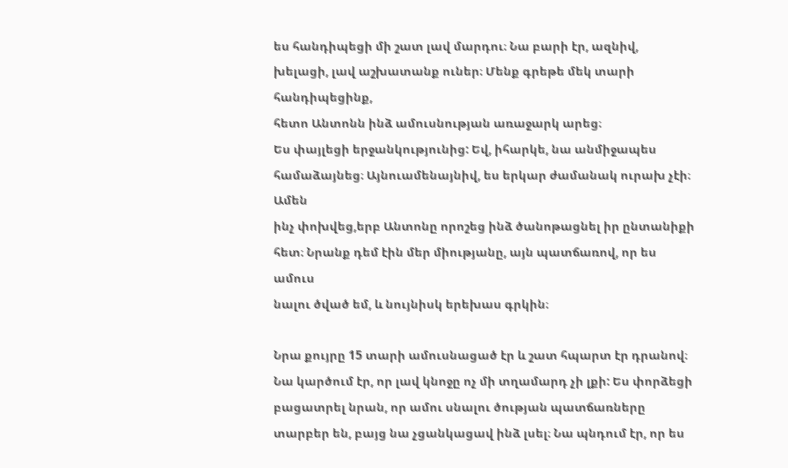ես հանդիպեցի մի շատ լավ մարդու։ Նա բարի էր, ազնիվ, խելացի, լավ աշխատանք ուներ։ Մենք գրեթե մեկ տարի հանդիպեցինք,
հետո Անտոնն ինձ ամուսնության առաջարկ արեց։
Ես փայլեցի երջանկությունից: Եվ, իհարկե, նա անմիջապես համաձայնեց։ Այնուամենայնիվ, ես երկար ժամանակ ուրախ չէի։ Ամեն
ինչ փոխվեց,երբ Անտոնը որոշեց ինձ ծանոթացնել իր ընտանիքի հետ։ Նրանք դեմ էին մեր միությանը, այն պատճառով, որ ես ամուս
նալու ծված եմ, և նույնիսկ երեխաս գրկին։

Նրա քույրը 15 տարի ամուսնացած էր և շատ հպարտ էր դրանով։ Նա կարծում էր, որ լավ կնոջը ոչ մի տղամարդ չի լքի: Ես փորձեցի
բացատրել նրան, որ ամու սնալու ծության պատճառները տարբեր են, բայց նա չցանկացավ ինձ լսել։ Նա պնդում էր, որ ես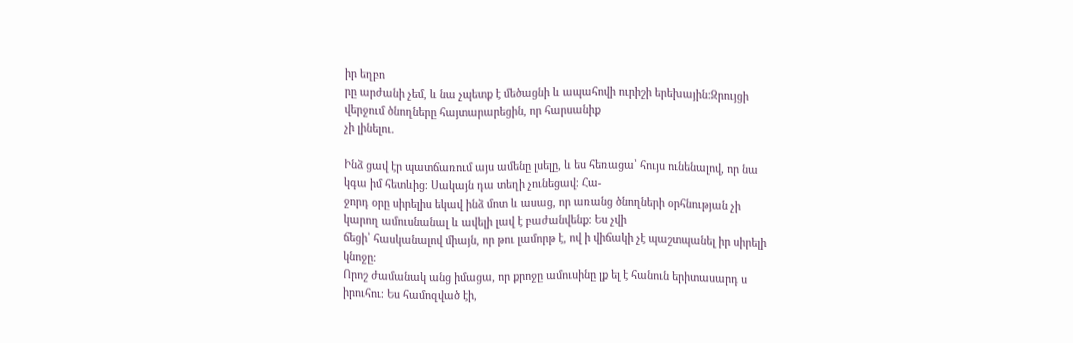իր եղբո
րը արժանի չեմ, և նա չպետք է մեծացնի և ապահովի ուրիշի երեխային:Զրույցի վերջում ծնողները հայտարարեցին, որ հարսանիք
չի լինելու.

Ինձ ցավ էր պատճառում այս ամենը լսելը, և ես հեռացա՝ հույս ունենալով, որ նա կգա իմ հետևից։ Սակայն դա տեղի չունեցավ։ Հա-
ջորդ օրը սիրելիս եկավ ինձ մոտ և ասաց, որ առանց ծնողների օրհնության չի կարող ամուսնանալ և ավելի լավ է բաժանվենք։ Ես չվի
ճեցի՝ հասկանալով միայն, որ թու լամորթ է, ով ի վիճակի չէ պաշտպանել իր սիրելի կնոջը։
Որոշ ժամանակ անց իմացա, որ քրոջը ամուսինը լք ել է հանուն երիտասարդ ս իրուհու։ Ես համոզված էի,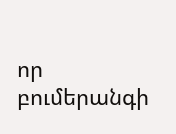որ բումերանգի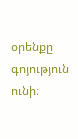օրենքը
գոյություն ունի։